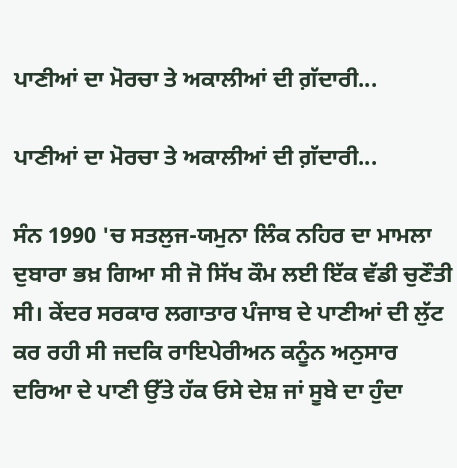ਪਾਣੀਆਂ ਦਾ ਮੋਰਚਾ ਤੇ ਅਕਾਲੀਆਂ ਦੀ ਗ਼ੱਦਾਰੀ...

ਪਾਣੀਆਂ ਦਾ ਮੋਰਚਾ ਤੇ ਅਕਾਲੀਆਂ ਦੀ ਗ਼ੱਦਾਰੀ...

ਸੰਨ 1990 'ਚ ਸਤਲੁਜ-ਯਮੁਨਾ ਲਿੰਕ ਨਹਿਰ ਦਾ ਮਾਮਲਾ ਦੁਬਾਰਾ ਭਖ਼ ਗਿਆ ਸੀ ਜੋ ਸਿੱਖ ਕੌਮ ਲਈ ਇੱਕ ਵੱਡੀ ਚੁਣੌਤੀ ਸੀ। ਕੇਂਦਰ ਸਰਕਾਰ ਲਗਾਤਾਰ ਪੰਜਾਬ ਦੇ ਪਾਣੀਆਂ ਦੀ ਲੁੱਟ ਕਰ ਰਹੀ ਸੀ ਜਦਕਿ ਰਾਇਪੇਰੀਅਨ ਕਨੂੰਨ ਅਨੁਸਾਰ ਦਰਿਆ ਦੇ ਪਾਣੀ ਉੱਤੇ ਹੱਕ ਓਸੇ ਦੇਸ਼ ਜਾਂ ਸੂਬੇ ਦਾ ਹੁੰਦਾ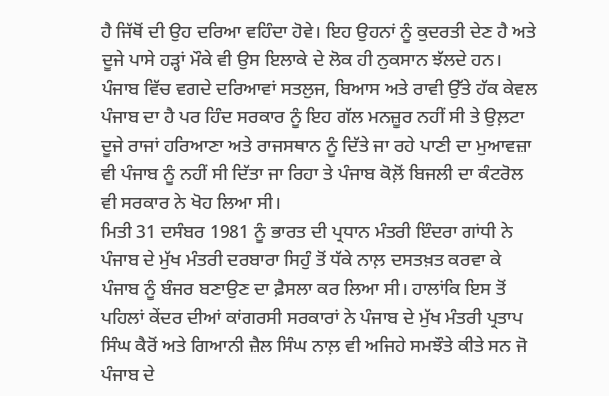ਹੈ ਜਿੱਥੋਂ ਦੀ ਉਹ ਦਰਿਆ ਵਹਿੰਦਾ ਹੋਵੇ। ਇਹ ਉਹਨਾਂ ਨੂੰ ਕੁਦਰਤੀ ਦੇਣ ਹੈ ਅਤੇ ਦੂਜੇ ਪਾਸੇ ਹੜ੍ਹਾਂ ਮੌਕੇ ਵੀ ਉਸ ਇਲਾਕੇ ਦੇ ਲੋਕ ਹੀ ਨੁਕਸਾਨ ਝੱਲਦੇ ਹਨ। ਪੰਜਾਬ ਵਿੱਚ ਵਗਦੇ ਦਰਿਆਵਾਂ ਸਤਲੁਜ, ਬਿਆਸ ਅਤੇ ਰਾਵੀ ਉੱਤੇ ਹੱਕ ਕੇਵਲ ਪੰਜਾਬ ਦਾ ਹੈ ਪਰ ਹਿੰਦ ਸਰਕਾਰ ਨੂੰ ਇਹ ਗੱਲ ਮਨਜ਼ੂਰ ਨਹੀਂ ਸੀ ਤੇ ਉਲ਼ਟਾ ਦੂਜੇ ਰਾਜਾਂ ਹਰਿਆਣਾ ਅਤੇ ਰਾਜਸਥਾਨ ਨੂੰ ਦਿੱਤੇ ਜਾ ਰਹੇ ਪਾਣੀ ਦਾ ਮੁਆਵਜ਼ਾ ਵੀ ਪੰਜਾਬ ਨੂੰ ਨਹੀਂ ਸੀ ਦਿੱਤਾ ਜਾ ਰਿਹਾ ਤੇ ਪੰਜਾਬ ਕੋਲ਼ੋਂ ਬਿਜਲੀ ਦਾ ਕੰਟਰੋਲ ਵੀ ਸਰਕਾਰ ਨੇ ਖੋਹ ਲਿਆ ਸੀ।
ਮਿਤੀ 31 ਦਸੰਬਰ 1981 ਨੂੰ ਭਾਰਤ ਦੀ ਪ੍ਰਧਾਨ ਮੰਤਰੀ ਇੰਦਰਾ ਗਾਂਧੀ ਨੇ ਪੰਜਾਬ ਦੇ ਮੁੱਖ ਮੰਤਰੀ ਦਰਬਾਰਾ ਸਿਹੁੰ ਤੋਂ ਧੱਕੇ ਨਾਲ਼ ਦਸਤਖ਼ਤ ਕਰਵਾ ਕੇ ਪੰਜਾਬ ਨੂੰ ਬੰਜਰ ਬਣਾਉਣ ਦਾ ਫ਼ੈਸਲਾ ਕਰ ਲਿਆ ਸੀ। ਹਾਲਾਂਕਿ ਇਸ ਤੋਂ ਪਹਿਲਾਂ ਕੇਂਦਰ ਦੀਆਂ ਕਾਂਗਰਸੀ ਸਰਕਾਰਾਂ ਨੇ ਪੰਜਾਬ ਦੇ ਮੁੱਖ ਮੰਤਰੀ ਪ੍ਰਤਾਪ ਸਿੰਘ ਕੈਰੋਂ ਅਤੇ ਗਿਆਨੀ ਜ਼ੈਲ ਸਿੰਘ ਨਾਲ਼ ਵੀ ਅਜਿਹੇ ਸਮਝੌਤੇ ਕੀਤੇ ਸਨ ਜੋ ਪੰਜਾਬ ਦੇ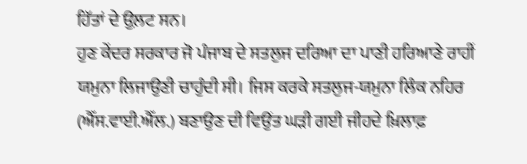ਹਿੱਤਾਂ ਦੇ ਉਲ਼ਟ ਸਨ।
ਹੁਣ ਕੇਂਦਰ ਸਰਕਾਰ ਜੋ ਪੰਜਾਬ ਦੇ ਸਤਲੁਜ ਦਰਿਆ ਦਾ ਪਾਣੀ ਹਰਿਆਣੇ ਰਾਹੀਂ ਯਮੁਨਾ ਲਿਜਾਉਣੀ ਚਾਹੁੰਦੀ ਸੀ। ਜਿਸ ਕਰਕੇ ਸਤਲੁਜ-ਯਮੁਨਾ ਲਿੰਕ ਨਹਿਰ (ਐੱਸ.ਵਾਈ.ਐੱਲ.) ਬਣਾਉਣ ਦੀ ਵਿਉਂਤ ਘੜੀ ਗਈ ਜੀਹਦੇ ਖ਼ਿਲਾਫ਼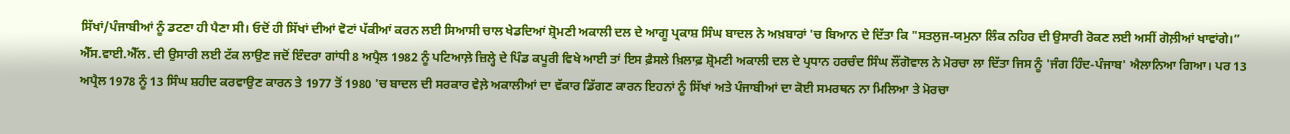ਸਿੱਖਾਂ/ਪੰਜਾਬੀਆਂ ਨੂੰ ਡਟਣਾ ਹੀ ਪੈਣਾ ਸੀ। ਓਦੋਂ ਹੀ ਸਿੱਖਾਂ ਦੀਆਂ ਵੋਟਾਂ ਪੱਕੀਆਂ ਕਰਨ ਲਈ ਸਿਆਸੀ ਚਾਲ ਖੇਡਦਿਆਂ ਸ਼੍ਰੋਮਣੀ ਅਕਾਲੀ ਦਲ ਦੇ ਆਗੂ ਪ੍ਰਕਾਸ਼ ਸਿੰਘ ਬਾਦਲ ਨੇ ਅਖ਼ਬਾਰਾਂ 'ਚ ਬਿਆਨ ਦੇ ਦਿੱਤਾ ਕਿ "ਸਤਲੁਜ-ਯਮੁਨਾ ਲਿੰਕ ਨਹਿਰ ਦੀ ਉਸਾਰੀ ਰੋਕਣ ਲਈ ਅਸੀਂ ਗੋਲ਼ੀਆਂ ਖਾਵਾਂਗੇ।”
ਐੱਸ.ਵਾਈ.ਐੱਲ. ਦੀ ਉਸਾਰੀ ਲਈ ਟੱਕ ਲਾਉਣ ਜਦੋਂ ਇੰਦਰਾ ਗਾਂਧੀ 8 ਅਪ੍ਰੈਲ 1982 ਨੂੰ ਪਟਿਆਲ਼ੇ ਜ਼ਿਲ੍ਹੇ ਦੇ ਪਿੰਡ ਕਪੂਰੀ ਵਿਖੇ ਆਈ ਤਾਂ ਇਸ ਫ਼ੈਸਲੇ ਖ਼ਿਲਾਫ਼ ਸ਼੍ਰੋਮਣੀ ਅਕਾਲੀ ਦਲ ਦੇ ਪ੍ਰਧਾਨ ਹਰਚੰਦ ਸਿੰਘ ਲੌਂਗੋਵਾਲ ਨੇ ਮੋਰਚਾ ਲਾ ਦਿੱਤਾ ਜਿਸ ਨੂੰ 'ਜੰਗ ਹਿੰਦ-ਪੰਜਾਬ' ਐਲਾਨਿਆ ਗਿਆ। ਪਰ 13 ਅਪ੍ਰੈਲ 1978 ਨੂੰ 13 ਸਿੰਘ ਸ਼ਹੀਦ ਕਰਵਾਉਣ ਕਾਰਨ ਤੇ 1977 ਤੋਂ 1980 'ਚ ਬਾਦਲ ਦੀ ਸਰਕਾਰ ਵੇਲ਼ੇ ਅਕਾਲੀਆਂ ਦਾ ਵੱਕਾਰ ਡਿੱਗਣ ਕਾਰਨ ਇਹਨਾਂ ਨੂੰ ਸਿੱਖਾਂ ਅਤੇ ਪੰਜਾਬੀਆਂ ਦਾ ਕੋਈ ਸਮਰਥਨ ਨਾ ਮਿਲਿਆ ਤੇ ਮੋਰਚਾ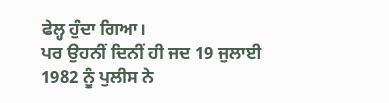ਫੇਲ੍ਹ ਹੁੰਦਾ ਗਿਆ।
ਪਰ ਉਹਨੀਂ ਦਿਨੀਂ ਹੀ ਜਦ 19 ਜੁਲਾਈ 1982 ਨੂੰ ਪੁਲੀਸ ਨੇ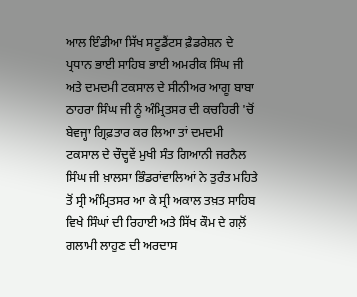ਆਲ ਇੰਡੀਆ ਸਿੱਖ ਸਟੂਡੈਂਟਸ ਫ਼ੈਡਰੇਸ਼ਨ ਦੇ ਪ੍ਰਧਾਨ ਭਾਈ ਸਾਹਿਬ ਭਾਈ ਅਮਰੀਕ ਸਿੰਘ ਜੀ ਅਤੇ ਦਮਦਮੀ ਟਕਸਾਲ ਦੇ ਸੀਨੀਅਰ ਆਗੂ ਬਾਬਾ ਠਾਹਰਾ ਸਿੰਘ ਜੀ ਨੂੰ ਅੰਮ੍ਰਿਤਸਰ ਦੀ ਕਚਹਿਰੀ 'ਚੋਂ ਬੇਵਜ੍ਹਾ ਗ੍ਰਿਫ਼ਤਾਰ ਕਰ ਲਿਆ ਤਾਂ ਦਮਦਮੀ ਟਕਸਾਲ ਦੇ ਚੌਦ੍ਹਵੇਂ ਮੁਖੀ ਸੰਤ ਗਿਆਨੀ ਜਰਨੈਲ ਸਿੰਘ ਜੀ ਖ਼ਾਲਸਾ ਭਿੰਡਰਾਂਵਾਲਿਆਂ ਨੇ ਤੁਰੰਤ ਮਹਿਤੇ ਤੋਂ ਸ੍ਰੀ ਅੰਮ੍ਰਿਤਸਰ ਆ ਕੇ ਸ੍ਰੀ ਅਕਾਲ ਤਖ਼ਤ ਸਾਹਿਬ ਵਿਖੇ ਸਿੰਘਾਂ ਦੀ ਰਿਹਾਈ ਅਤੇ ਸਿੱਖ ਕੌਮ ਦੇ ਗਲ਼ੋਂ ਗਲਾਮੀ ਲਾਹੁਣ ਦੀ ਅਰਦਾਸ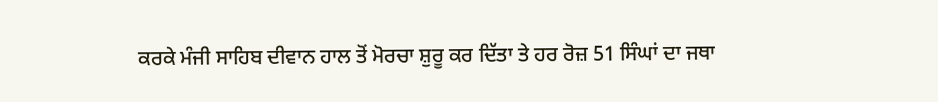ਕਰਕੇ ਮੰਜੀ ਸਾਹਿਬ ਦੀਵਾਨ ਹਾਲ ਤੋਂ ਮੋਰਚਾ ਸ਼ੁਰੂ ਕਰ ਦਿੱਤਾ ਤੇ ਹਰ ਰੋਜ਼ 51 ਸਿੰਘਾਂ ਦਾ ਜਥਾ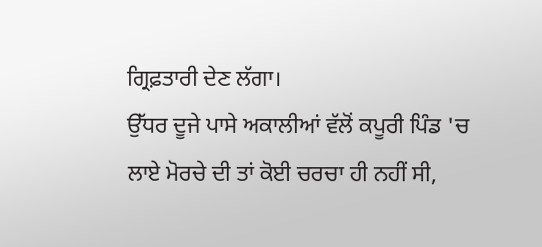ਗ੍ਰਿਫ਼ਤਾਰੀ ਦੇਣ ਲੱਗਾ।
ਉੱਧਰ ਦੂਜੇ ਪਾਸੇ ਅਕਾਲੀਆਂ ਵੱਲੋਂ ਕਪੂਰੀ ਪਿੰਡ 'ਚ ਲਾਏ ਮੋਰਚੇ ਦੀ ਤਾਂ ਕੋਈ ਚਰਚਾ ਹੀ ਨਹੀਂ ਸੀ,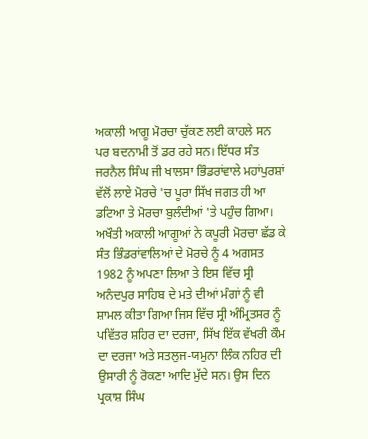ਅਕਾਲੀ ਆਗੂ ਮੋਰਚਾ ਚੁੱਕਣ ਲਈ ਕਾਹਲੇ ਸਨ ਪਰ ਬਦਨਾਮੀ ਤੋਂ ਡਰ ਰਹੇ ਸਨ। ਇੱਧਰ ਸੰਤ ਜਰਨੈਲ ਸਿੰਘ ਜੀ ਖਾਲਸਾ ਭਿੰਡਰਾਂਵਾਲੇ ਮਹਾਂਪੁਰਸ਼ਾਂ ਵੱਲੋਂ ਲਾਏ ਮੋਰਚੇ 'ਚ ਪੂਰਾ ਸਿੱਖ ਜਗਤ ਹੀ ਆ ਡਟਿਆ ਤੇ ਮੋਰਚਾ ਬੁਲੰਦੀਆਂ 'ਤੇ ਪਹੁੰਚ ਗਿਆ। ਅਖੌਤੀ ਅਕਾਲੀ ਆਗੂਆਂ ਨੇ ਕਪੂਰੀ ਮੋਰਚਾ ਛੱਡ ਕੇ ਸੰਤ ਭਿੰਡਰਾਂਵਾਲਿਆਂ ਦੇ ਮੋਰਚੇ ਨੂੰ 4 ਅਗਸਤ 1982 ਨੂੰ ਅਪਣਾ ਲਿਆ ਤੇ ਇਸ ਵਿੱਚ ਸ੍ਰੀ ਅਨੰਦਪੁਰ ਸਾਹਿਬ ਦੇ ਮਤੇ ਦੀਆਂ ਮੰਗਾਂ ਨੂੰ ਵੀ ਸ਼ਾਮਲ ਕੀਤਾ ਗਿਆ ਜਿਸ ਵਿੱਚ ਸ੍ਰੀ ਅੰਮ੍ਰਿਤਸਰ ਨੂੰ ਪਵਿੱਤਰ ਸ਼ਹਿਰ ਦਾ ਦਰਜਾ, ਸਿੱਖ ਇੱਕ ਵੱਖਰੀ ਕੌਮ ਦਾ ਦਰਜਾ ਅਤੇ ਸਤਲੁਜ-ਯਮੁਨਾ ਲਿੰਕ ਨਹਿਰ ਦੀ ਉਸਾਰੀ ਨੂੰ ਰੋਕਣਾ ਆਦਿ ਮੁੱਦੇ ਸਨ। ਉਸ ਦਿਨ ਪ੍ਰਕਾਸ਼ ਸਿੰਘ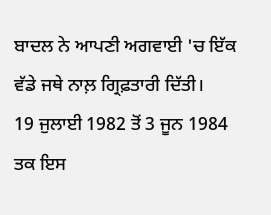ਬਾਦਲ ਨੇ ਆਪਣੀ ਅਗਵਾਈ 'ਚ ਇੱਕ ਵੱਡੇ ਜਥੇ ਨਾਲ਼ ਗ੍ਰਿਫ਼ਤਾਰੀ ਦਿੱਤੀ।
19 ਜੁਲਾਈ 1982 ਤੋਂ 3 ਜੂਨ 1984 ਤਕ ਇਸ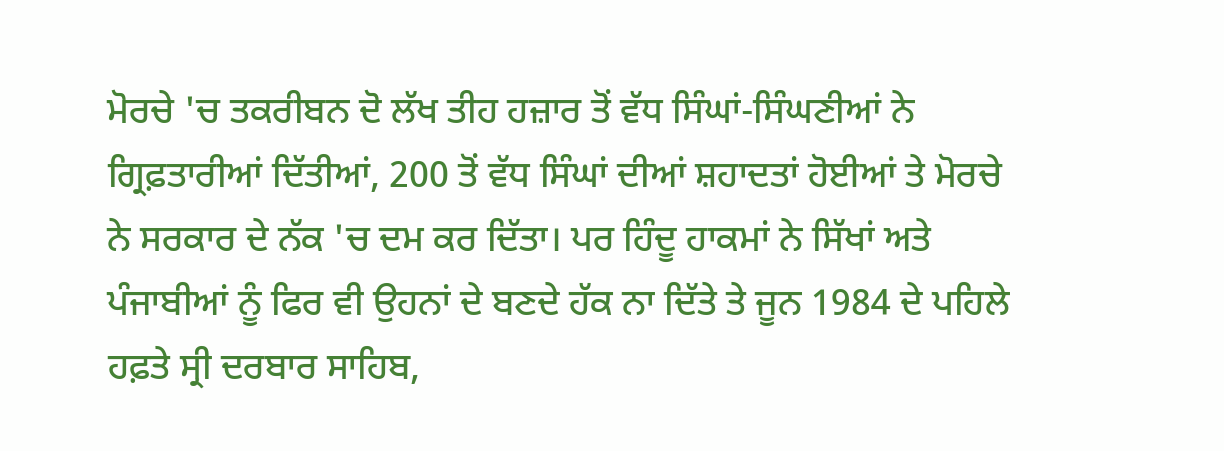ਮੋਰਚੇ 'ਚ ਤਕਰੀਬਨ ਦੋ ਲੱਖ ਤੀਹ ਹਜ਼ਾਰ ਤੋਂ ਵੱਧ ਸਿੰਘਾਂ-ਸਿੰਘਣੀਆਂ ਨੇ ਗ੍ਰਿਫ਼ਤਾਰੀਆਂ ਦਿੱਤੀਆਂ, 200 ਤੋਂ ਵੱਧ ਸਿੰਘਾਂ ਦੀਆਂ ਸ਼ਹਾਦਤਾਂ ਹੋਈਆਂ ਤੇ ਮੋਰਚੇ ਨੇ ਸਰਕਾਰ ਦੇ ਨੱਕ 'ਚ ਦਮ ਕਰ ਦਿੱਤਾ। ਪਰ ਹਿੰਦੂ ਹਾਕਮਾਂ ਨੇ ਸਿੱਖਾਂ ਅਤੇ ਪੰਜਾਬੀਆਂ ਨੂੰ ਫਿਰ ਵੀ ਉਹਨਾਂ ਦੇ ਬਣਦੇ ਹੱਕ ਨਾ ਦਿੱਤੇ ਤੇ ਜੂਨ 1984 ਦੇ ਪਹਿਲੇ ਹਫ਼ਤੇ ਸ੍ਰੀ ਦਰਬਾਰ ਸਾਹਿਬ,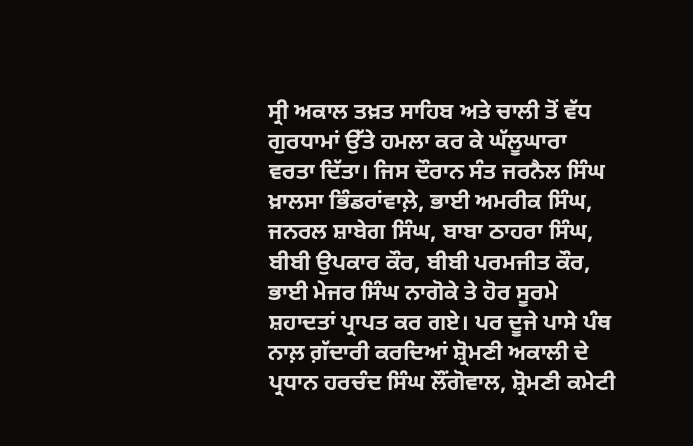ਸ੍ਰੀ ਅਕਾਲ ਤਖ਼ਤ ਸਾਹਿਬ ਅਤੇ ਚਾਲੀ ਤੋਂ ਵੱਧ ਗੁਰਧਾਮਾਂ ਉੱਤੇ ਹਮਲਾ ਕਰ ਕੇ ਘੱਲੂਘਾਰਾ ਵਰਤਾ ਦਿੱਤਾ। ਜਿਸ ਦੌਰਾਨ ਸੰਤ ਜਰਨੈਲ ਸਿੰਘ ਖ਼ਾਲਸਾ ਭਿੰਡਰਾਂਵਾਲ਼ੇ, ਭਾਈ ਅਮਰੀਕ ਸਿੰਘ, ਜਨਰਲ ਸ਼ਾਬੇਗ ਸਿੰਘ, ਬਾਬਾ ਠਾਹਰਾ ਸਿੰਘ, ਬੀਬੀ ਉਪਕਾਰ ਕੌਰ, ਬੀਬੀ ਪਰਮਜੀਤ ਕੌਰ, ਭਾਈ ਮੇਜਰ ਸਿੰਘ ਨਾਗੋਕੇ ਤੇ ਹੋਰ ਸੂਰਮੇ ਸ਼ਹਾਦਤਾਂ ਪ੍ਰਾਪਤ ਕਰ ਗਏ। ਪਰ ਦੂਜੇ ਪਾਸੇ ਪੰਥ ਨਾਲ਼ ਗ਼ੱਦਾਰੀ ਕਰਦਿਆਂ ਸ਼੍ਰੋਮਣੀ ਅਕਾਲੀ ਦੇ ਪ੍ਰਧਾਨ ਹਰਚੰਦ ਸਿੰਘ ਲੌਂਗੋਵਾਲ, ਸ਼੍ਰੋਮਣੀ ਕਮੇਟੀ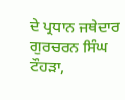ਦੇ ਪ੍ਰਧਾਨ ਜਥੇਦਾਰ ਗੁਰਚਰਨ ਸਿੰਘ ਟੌਹੜਾ,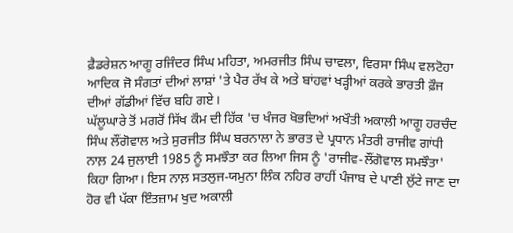ਫ਼ੈਡਰੇਸ਼ਨ ਆਗੂ ਰਜਿੰਦਰ ਸਿੰਘ ਮਹਿਤਾ, ਅਮਰਜੀਤ ਸਿੰਘ ਚਾਵਲਾ, ਵਿਰਸਾ ਸਿੰਘ ਵਲਟੋਹਾ ਆਦਿਕ ਜੋ ਸੰਗਤਾਂ ਦੀਆਂ ਲਾਸ਼ਾਂ 'ਤੇ ਪੈਰ ਰੱਖ ਕੇ ਅਤੇ ਬਾਂਹਵਾਂ ਖੜ੍ਹੀਆਂ ਕਰਕੇ ਭਾਰਤੀ ਫ਼ੌਜ ਦੀਆਂ ਗੱਡੀਆਂ ਵਿੱਚ ਬਹਿ ਗਏ।
ਘੱਲੂਘਾਰੇ ਤੋਂ ਮਗਰੋਂ ਸਿੱਖ ਕੌਮ ਦੀ ਹਿੱਕ 'ਚ ਖੰਜਰ ਖੋਭਦਿਆਂ ਅਖੌਤੀ ਅਕਾਲੀ ਆਗੂ ਹਰਚੰਦ ਸਿੰਘ ਲੌਂਗੋਵਾਲ ਅਤੇ ਸੁਰਜੀਤ ਸਿੰਘ ਬਰਨਾਲਾ ਨੇ ਭਾਰਤ ਦੇ ਪ੍ਰਧਾਨ ਮੰਤਰੀ ਰਾਜੀਵ ਗਾਂਧੀ ਨਾਲ਼ 24 ਜੁਲਾਈ 1985 ਨੂੰ ਸਮਝੌਤਾ ਕਰ ਲਿਆ ਜਿਸ ਨੂੰ 'ਰਾਜੀਵ-ਲੌਂਗੋਵਾਲ ਸਮਝੌਤਾ' ਕਿਹਾ ਗਿਆ। ਇਸ ਨਾਲ਼ ਸਤਲੁਜ-ਯਮੁਨਾ ਲਿੰਕ ਨਹਿਰ ਰਾਹੀਂ ਪੰਜਾਬ ਦੇ ਪਾਣੀ ਲੁੱਟੇ ਜਾਣ ਦਾ ਹੋਰ ਵੀ ਪੱਕਾ ਇੰਤਜ਼ਾਮ ਖੁਦ ਅਕਾਲੀ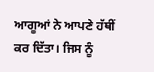ਆਗੂਆਂ ਨੇ ਆਪਣੇ ਹੱਥੀਂ ਕਰ ਦਿੱਤਾ। ਜਿਸ ਨੂੰ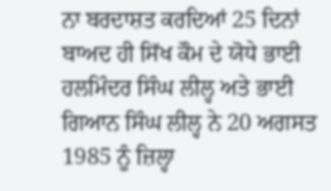ਨਾ ਬਰਦਾਸ਼ਤ ਕਰਦਿਆਂ 25 ਦਿਨਾਂ ਬਾਅਦ ਹੀ ਸਿੱਖ ਕੌਮ ਦੇ ਯੋਧੇ ਭਾਈ ਹਲਮਿੰਦਰ ਸਿੰਘ ਲੀਲ੍ਹ ਅਤੇ ਭਾਈ ਗਿਆਨ ਸਿੰਘ ਲੀਲ੍ਹ ਨੇ 20 ਅਗਸਤ 1985 ਨੂੰ ਜ਼ਿਲ੍ਹਾ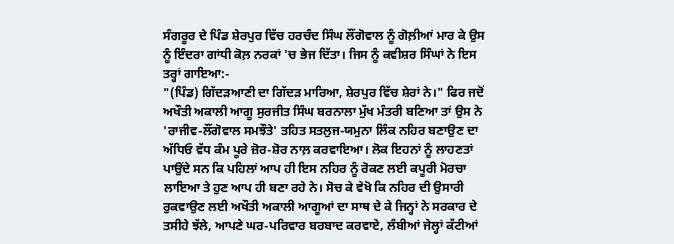ਸੰਗਰੂਰ ਦੇ ਪਿੰਡ ਸ਼ੇਰਪੁਰ ਵਿੱਚ ਹਰਚੰਦ ਸਿੰਘ ਲੌਂਗੋਵਾਲ ਨੂੰ ਗੋਲ਼ੀਆਂ ਮਾਰ ਕੇ ਉਸ ਨੂੰ ਇੰਦਰਾ ਗਾਂਧੀ ਕੋਲ਼ ਨਰਕਾਂ 'ਚ ਭੇਜ ਦਿੱਤਾ। ਜਿਸ ਨੂੰ ਕਵੀਸ਼ਰ ਸਿੰਘਾਂ ਨੇ ਇਸ ਤਰ੍ਹਾਂ ਗਾਇਆ:-
"(ਪਿੰਡ) ਗਿੱਦੜਆਣੀ ਦਾ ਗਿੱਦੜ ਮਾਰਿਆ, ਸ਼ੇਰਪੁਰ ਵਿੱਚ ਸ਼ੇਰਾਂ ਨੇ।" ਫਿਰ ਜਦੋਂ ਅਖੌਤੀ ਅਕਾਲੀ ਆਗੂ ਸੁਰਜੀਤ ਸਿੰਘ ਬਰਨਾਲਾ ਮੁੱਖ ਮੰਤਰੀ ਬਣਿਆ ਤਾਂ ਉਸ ਨੇ 'ਰਾਜੀਵ-ਲੌਂਗੋਵਾਲ ਸਮਝੌਤੇ' ਤਹਿਤ ਸਤਲੁਜ-ਯਮੁਨਾ ਲਿੰਕ ਨਹਿਰ ਬਣਾਉਣ ਦਾ ਅੱਧਿਓ ਵੱਧ ਕੰਮ ਪੂਰੇ ਜ਼ੋਰ-ਸ਼ੋਰ ਨਾਲ਼ ਕਰਵਾਇਆ। ਲੋਕ ਇਹਨਾਂ ਨੂੰ ਲਾਹਣਤਾਂ ਪਾਉਂਦੇ ਸਨ ਕਿ ਪਹਿਲਾਂ ਆਪ ਹੀ ਇਸ ਨਹਿਰ ਨੂੰ ਰੋਕਣ ਲਈ ਕਪੂਰੀ ਮੋਰਚਾ ਲਾਇਆ ਤੇ ਹੁਣ ਆਪ ਹੀ ਬਣਾ ਰਹੇ ਨੇ। ਸੋਚ ਕੇ ਵੇਖੋ ਕਿ ਨਹਿਰ ਦੀ ਉਸਾਰੀ ਰੁਕਵਾਉਣ ਲਈ ਅਖੌਤੀ ਅਕਾਲੀ ਆਗੂਆਂ ਦਾ ਸਾਥ ਦੇ ਕੇ ਜਿਨ੍ਹਾਂ ਨੇ ਸਰਕਾਰ ਦੇ ਤਸੀਹੇ ਝੱਲੇ, ਆਪਣੇ ਘਰ-ਪਰਿਵਾਰ ਬਰਬਾਦ ਕਰਵਾਏ, ਲੰਬੀਆਂ ਜੇਲ੍ਹਾਂ ਕੱਟੀਆਂ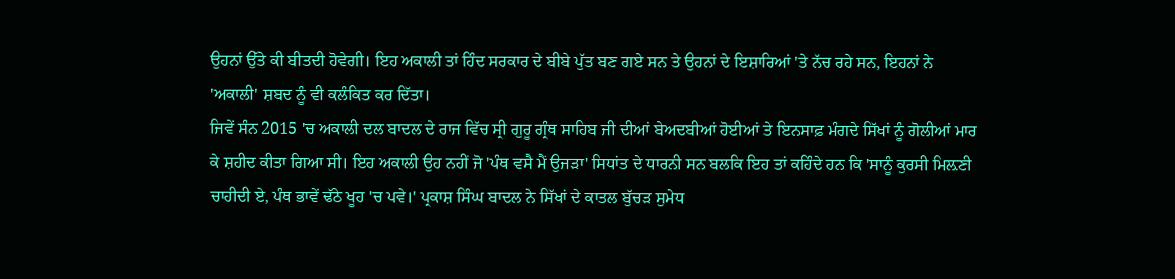ਉਹਨਾਂ ਉੱਤੇ ਕੀ ਬੀਤਦੀ ਹੋਵੇਗੀ। ਇਹ ਅਕਾਲੀ ਤਾਂ ਹਿੰਦ ਸਰਕਾਰ ਦੇ ਬੀਬੇ ਪੁੱਤ ਬਣ ਗਏ ਸਨ ਤੇ ਉਹਨਾਂ ਦੇ ਇਸ਼ਾਰਿਆਂ 'ਤੇ ਨੱਚ ਰਹੇ ਸਨ, ਇਹਨਾਂ ਨੇ 'ਅਕਾਲੀ' ਸ਼ਬਦ ਨੂੰ ਵੀ ਕਲੰਕਿਤ ਕਰ ਦਿੱਤਾ।
ਜਿਵੇਂ ਸੰਨ 2015 'ਚ ਅਕਾਲੀ ਦਲ ਬਾਦਲ ਦੇ ਰਾਜ ਵਿੱਚ ਸ੍ਰੀ ਗੁਰੂ ਗ੍ਰੰਥ ਸਾਹਿਬ ਜੀ ਦੀਆਂ ਬੇਅਦਬੀਆਂ ਹੋਈਆਂ ਤੇ ਇਨਸਾਫ਼ ਮੰਗਦੇ ਸਿੱਖਾਂ ਨੂੰ ਗੋਲੀਆਂ ਮਾਰ ਕੇ ਸ਼ਹੀਦ ਕੀਤਾ ਗਿਆ ਸੀ। ਇਹ ਅਕਾਲੀ ਉਹ ਨਹੀਂ ਜੋ 'ਪੰਥ ਵਸੈ ਮੈਂ ਉਜੜਾ' ਸਿਧਾਂਤ ਦੇ ਧਾਰਨੀ ਸਨ ਬਲਕਿ ਇਹ ਤਾਂ ਕਹਿੰਦੇ ਹਨ ਕਿ 'ਸਾਨੂੰ ਕੁਰਸੀ ਮਿਲ਼ਣੀ ਚਾਹੀਦੀ ਏ, ਪੰਥ ਭਾਵੇਂ ਢੱਠੇ ਖੂਹ 'ਚ ਪਵੇ।' ਪ੍ਰਕਾਸ਼ ਸਿੰਘ ਬਾਦਲ ਨੇ ਸਿੱਖਾਂ ਦੇ ਕਾਤਲ ਬੁੱਚੜ ਸੁਮੇਧ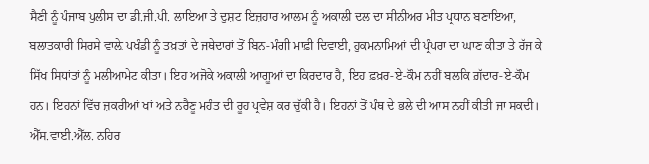ਸੈਣੀ ਨੂੰ ਪੰਜਾਬ ਪੁਲੀਸ ਦਾ ਡੀ.ਜੀ.ਪੀ. ਲਾਇਆ ਤੇ ਦੁਸ਼ਟ ਇਜ਼ਹਾਰ ਆਲਮ ਨੂੰ ਅਕਾਲੀ ਦਲ ਦਾ ਸੀਨੀਅਰ ਮੀਤ ਪ੍ਰਧਾਨ ਬਣਾਇਆ, ਬਲਾਤਕਾਰੀ ਸਿਰਸੇ ਵਾਲ਼ੇ ਪਖੰਡੀ ਨੂੰ ਤਖ਼ਤਾਂ ਦੇ ਜਥੇਦਾਰਾਂ ਤੋਂ ਬਿਨ-ਮੰਗੀ ਮਾਫ਼ੀ ਦਿਵਾਈ, ਹੁਕਮਨਾਮਿਆਂ ਦੀ ਪ੍ਰੰਪਰਾ ਦਾ ਘਾਣ ਕੀਤਾ ਤੇ ਰੱਜ ਕੇ ਸਿੱਖ ਸਿਧਾਂਤਾਂ ਨੂੰ ਮਲੀਆਮੇਟ ਕੀਤਾ। ਇਹ ਅਜੋਕੇ ਅਕਾਲੀ ਆਗੂਆਂ ਦਾ ਕਿਰਦਾਰ ਹੈ, ਇਹ ਫ਼ਖ਼ਰ-ਏ-ਕੌਮ ਨਹੀਂ ਬਲਕਿ ਗ਼ੱਦਾਰ-ਏ-ਕੌਮ ਹਨ। ਇਹਨਾਂ ਵਿੱਚ ਜ਼ਕਰੀਆਂ ਖਾਂ ਅਤੇ ਨਰੈਣੂ ਮਹੰਤ ਦੀ ਰੂਹ ਪ੍ਰਵੇਸ਼ ਕਰ ਚੁੱਕੀ ਹੈ। ਇਹਨਾਂ ਤੋਂ ਪੰਥ ਦੇ ਭਲੇ ਦੀ ਆਸ ਨਹੀਂ ਕੀਤੀ ਜਾ ਸਕਦੀ।
ਐੱਸ.ਵਾਈ.ਐੱਲ. ਨਹਿਰ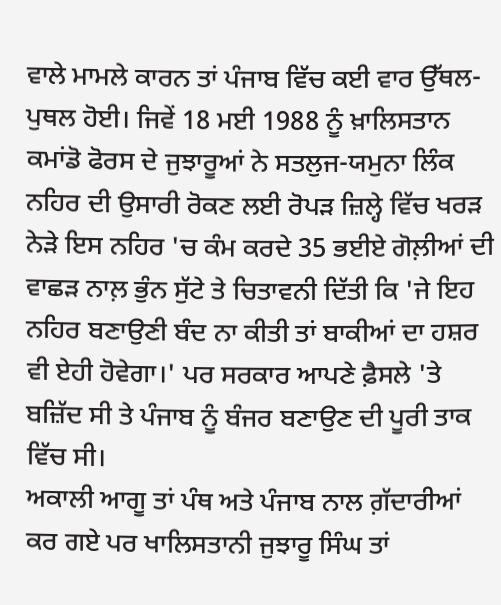ਵਾਲੇ ਮਾਮਲੇ ਕਾਰਨ ਤਾਂ ਪੰਜਾਬ ਵਿੱਚ ਕਈ ਵਾਰ ਉੱਥਲ-ਪੁਥਲ ਹੋਈ। ਜਿਵੇਂ 18 ਮਈ 1988 ਨੂੰ ਖ਼ਾਲਿਸਤਾਨ ਕਮਾਂਡੋ ਫੋਰਸ ਦੇ ਜੁਝਾਰੂਆਂ ਨੇ ਸਤਲੁਜ-ਯਮੁਨਾ ਲਿੰਕ ਨਹਿਰ ਦੀ ਉਸਾਰੀ ਰੋਕਣ ਲਈ ਰੋਪੜ ਜ਼ਿਲ੍ਹੇ ਵਿੱਚ ਖਰੜ ਨੇੜੇ ਇਸ ਨਹਿਰ 'ਚ ਕੰਮ ਕਰਦੇ 35 ਭਈਏ ਗੋਲ਼ੀਆਂ ਦੀ ਵਾਛੜ ਨਾਲ਼ ਭੁੰਨ ਸੁੱਟੇ ਤੇ ਚਿਤਾਵਨੀ ਦਿੱਤੀ ਕਿ 'ਜੇ ਇਹ ਨਹਿਰ ਬਣਾਉਣੀ ਬੰਦ ਨਾ ਕੀਤੀ ਤਾਂ ਬਾਕੀਆਂ ਦਾ ਹਸ਼ਰ ਵੀ ਏਹੀ ਹੋਵੇਗਾ।' ਪਰ ਸਰਕਾਰ ਆਪਣੇ ਫ਼ੈਸਲੇ 'ਤੇ ਬਜ਼ਿੱਦ ਸੀ ਤੇ ਪੰਜਾਬ ਨੂੰ ਬੰਜਰ ਬਣਾਉਣ ਦੀ ਪੂਰੀ ਤਾਕ ਵਿੱਚ ਸੀ।
ਅਕਾਲੀ ਆਗੂ ਤਾਂ ਪੰਥ ਅਤੇ ਪੰਜਾਬ ਨਾਲ ਗ਼ੱਦਾਰੀਆਂ ਕਰ ਗਏ ਪਰ ਖਾਲਿਸਤਾਨੀ ਜੁਝਾਰੂ ਸਿੰਘ ਤਾਂ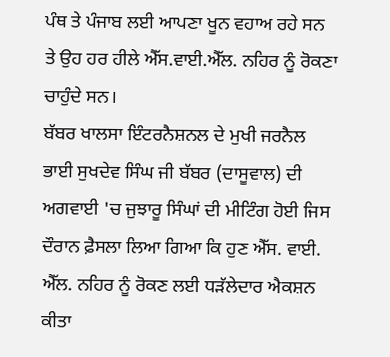ਪੰਥ ਤੇ ਪੰਜਾਬ ਲਈ ਆਪਣਾ ਖੂਨ ਵਹਾਅ ਰਹੇ ਸਨ ਤੇ ਉਹ ਹਰ ਹੀਲੇ ਐੱਸ.ਵਾਈ.ਐੱਲ. ਨਹਿਰ ਨੂੰ ਰੋਕਣਾ ਚਾਹੁੰਦੇ ਸਨ।
ਬੱਬਰ ਖਾਲਸਾ ਇੰਟਰਨੈਸ਼ਨਲ ਦੇ ਮੁਖੀ ਜਰਨੈਲ ਭਾਈ ਸੁਖਦੇਵ ਸਿੰਘ ਜੀ ਬੱਬਰ (ਦਾਸੂਵਾਲ) ਦੀ ਅਗਵਾਈ 'ਚ ਜੁਝਾਰੂ ਸਿੰਘਾਂ ਦੀ ਮੀਟਿੰਗ ਹੋਈ ਜਿਸ ਦੌਰਾਨ ਫ਼ੈਸਲਾ ਲਿਆ ਗਿਆ ਕਿ ਹੁਣ ਐੱਸ. ਵਾਈ. ਐੱਲ. ਨਹਿਰ ਨੂੰ ਰੋਕਣ ਲਈ ਧੜੱਲੇਦਾਰ ਐਕਸ਼ਨ ਕੀਤਾ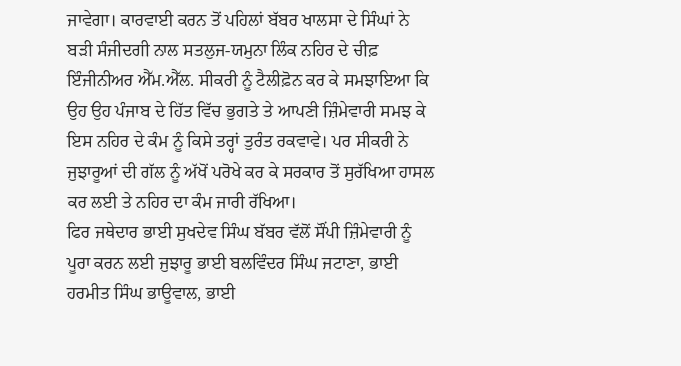ਜਾਵੇਗਾ। ਕਾਰਵਾਈ ਕਰਨ ਤੋਂ ਪਹਿਲਾਂ ਬੱਬਰ ਖਾਲਸਾ ਦੇ ਸਿੰਘਾਂ ਨੇ ਬੜੀ ਸੰਜੀਦਗੀ ਨਾਲ ਸਤਲੁਜ-ਯਮੁਨਾ ਲਿੰਕ ਨਹਿਰ ਦੇ ਚੀਫ਼ ਇੰਜੀਨੀਅਰ ਐੱਮ.ਐੱਲ. ਸੀਕਰੀ ਨੂੰ ਟੈਲੀਫ਼ੋਨ ਕਰ ਕੇ ਸਮਝਾਇਆ ਕਿ ਉਹ ਉਹ ਪੰਜਾਬ ਦੇ ਹਿੱਤ ਵਿੱਚ ਭੁਗਤੇ ਤੇ ਆਪਣੀ ਜ਼ਿੰਮੇਵਾਰੀ ਸਮਝ ਕੇ ਇਸ ਨਹਿਰ ਦੇ ਕੰਮ ਨੂੰ ਕਿਸੇ ਤਰ੍ਹਾਂ ਤੁਰੰਤ ਰਕਵਾਵੇ। ਪਰ ਸੀਕਰੀ ਨੇ ਜੁਝਾਰੂਆਂ ਦੀ ਗੱਲ ਨੂੰ ਅੱਖੋਂ ਪਰੋਖੇ ਕਰ ਕੇ ਸਰਕਾਰ ਤੋਂ ਸੁਰੱਖਿਆ ਹਾਸਲ ਕਰ ਲਈ ਤੇ ਨਹਿਰ ਦਾ ਕੰਮ ਜਾਰੀ ਰੱਖਿਆ।
ਫਿਰ ਜਥੇਦਾਰ ਭਾਈ ਸੁਖਦੇਵ ਸਿੰਘ ਬੱਬਰ ਵੱਲੋਂ ਸੌਂਪੀ ਜ਼ਿੰਮੇਵਾਰੀ ਨੂੰ ਪੂਰਾ ਕਰਨ ਲਈ ਜੁਝਾਰੂ ਭਾਈ ਬਲਵਿੰਦਰ ਸਿੰਘ ਜਟਾਣਾ, ਭਾਈ ਹਰਮੀਤ ਸਿੰਘ ਭਾਊਵਾਲ, ਭਾਈ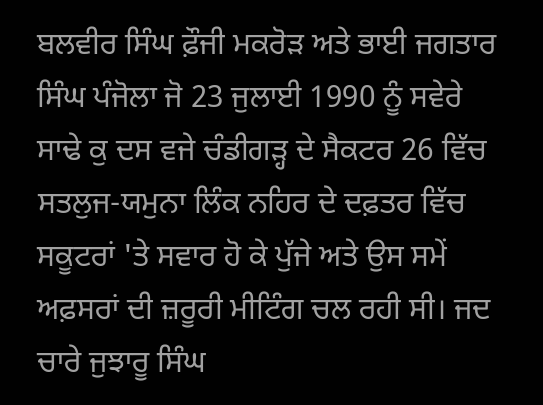ਬਲਵੀਰ ਸਿੰਘ ਫ਼ੌਜੀ ਮਕਰੋੜ ਅਤੇ ਭਾਈ ਜਗਤਾਰ ਸਿੰਘ ਪੰਜੋਲਾ ਜੋ 23 ਜੁਲਾਈ 1990 ਨੂੰ ਸਵੇਰੇ ਸਾਢੇ ਕੁ ਦਸ ਵਜੇ ਚੰਡੀਗੜ੍ਹ ਦੇ ਸੈਕਟਰ 26 ਵਿੱਚ ਸਤਲੁਜ-ਯਮੁਨਾ ਲਿੰਕ ਨਹਿਰ ਦੇ ਦਫ਼ਤਰ ਵਿੱਚ ਸਕੂਟਰਾਂ 'ਤੇ ਸਵਾਰ ਹੋ ਕੇ ਪੁੱਜੇ ਅਤੇ ਉਸ ਸਮੇਂ ਅਫ਼ਸਰਾਂ ਦੀ ਜ਼ਰੂਰੀ ਮੀਟਿੰਗ ਚਲ ਰਹੀ ਸੀ। ਜਦ ਚਾਰੇ ਜੁਝਾਰੂ ਸਿੰਘ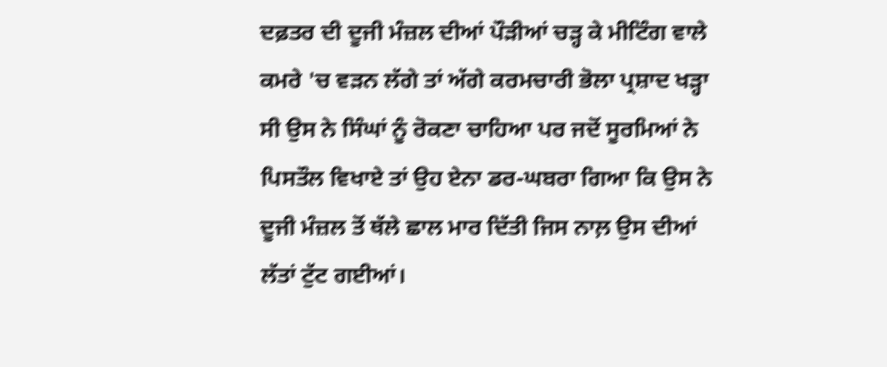ਦਫ਼ਤਰ ਦੀ ਦੂਜੀ ਮੰਜ਼ਲ ਦੀਆਂ ਪੌੜੀਆਂ ਚੜ੍ਹ ਕੇ ਮੀਟਿੰਗ ਵਾਲੇ ਕਮਰੇ 'ਚ ਵੜਨ ਲੱਗੇ ਤਾਂ ਅੱਗੇ ਕਰਮਚਾਰੀ ਭੋਲਾ ਪ੍ਰਸ਼ਾਦ ਖੜ੍ਹਾ ਸੀ ਉਸ ਨੇ ਸਿੰਘਾਂ ਨੂੰ ਰੋਕਣਾ ਚਾਹਿਆ ਪਰ ਜਦੋਂ ਸੂਰਮਿਆਂ ਨੇ ਪਿਸਤੌਲ ਵਿਖਾਏ ਤਾਂ ਉਹ ਏਨਾ ਡਰ-ਘਬਰਾ ਗਿਆ ਕਿ ਉਸ ਨੇ ਦੂਜੀ ਮੰਜ਼ਲ ਤੋਂ ਥੱਲੇ ਛਾਲ ਮਾਰ ਦਿੱਤੀ ਜਿਸ ਨਾਲ਼ ਉਸ ਦੀਆਂ ਲੱਤਾਂ ਟੁੱਟ ਗਈਆਂ।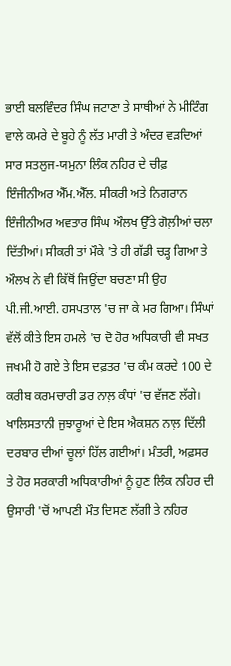ਭਾਈ ਬਲਵਿੰਦਰ ਸਿੰਘ ਜਟਾਣਾ ਤੇ ਸਾਥੀਆਂ ਨੇ ਮੀਟਿੰਗ ਵਾਲੇ ਕਮਰੇ ਦੇ ਬੂਹੇ ਨੂੰ ਲੱਤ ਮਾਰੀ ਤੇ ਅੰਦਰ ਵੜਦਿਆਂ ਸਾਰ ਸਤਲੁਜ-ਯਮੁਨਾ ਲਿੰਕ ਨਹਿਰ ਦੇ ਚੀਫ਼ ਇੰਜੀਨੀਅਰ ਐੱਮ.ਐੱਲ. ਸੀਕਰੀ ਅਤੇ ਨਿਗਰਾਨ ਇੰਜੀਨੀਅਰ ਅਵਤਾਰ ਸਿੰਘ ਔਲਖ ਉੱਤੇ ਗੋਲ਼ੀਆਂ ਚਲਾ ਦਿੱਤੀਆਂ। ਸੀਕਰੀ ਤਾਂ ਮੌਕੇ 'ਤੇ ਹੀ ਗੱਡੀ ਚੜ੍ਹ ਗਿਆ ਤੇ ਔਲਖ ਨੇ ਵੀ ਕਿੱਥੋਂ ਜਿਉਂਦਾ ਬਚਣਾ ਸੀ ਉਹ ਪੀ.ਜੀ.ਆਈ. ਹਸਪਤਾਲ 'ਚ ਜਾ ਕੇ ਮਰ ਗਿਆ। ਸਿੰਘਾਂ ਵੱਲੋਂ ਕੀਤੇ ਇਸ ਹਮਲੇ 'ਚ ਦੋ ਹੋਰ ਅਧਿਕਾਰੀ ਵੀ ਸਖਤ ਜਖਮੀ ਹੋ ਗਏ ਤੇ ਇਸ ਦਫ਼ਤਰ 'ਚ ਕੰਮ ਕਰਦੇ 100 ਦੇ ਕਰੀਬ ਕਰਮਚਾਰੀ ਡਰ ਨਾਲ਼ ਕੰਧਾਂ 'ਚ ਵੱਜਣ ਲੱਗੇ।
ਖਾਲਿਸਤਾਨੀ ਜੁਝਾਰੂਆਂ ਦੇ ਇਸ ਐਕਸ਼ਨ ਨਾਲ਼ ਦਿੱਲੀ ਦਰਬਾਰ ਦੀਆਂ ਚੂਲਾਂ ਹਿੱਲ ਗਈਆਂ। ਮੰਤਰੀ, ਅਫ਼ਸਰ ਤੇ ਹੋਰ ਸਰਕਾਰੀ ਅਧਿਕਾਰੀਆਂ ਨੂੰ ਹੁਣ ਲਿੰਕ ਨਹਿਰ ਦੀ ਉਸਾਰੀ 'ਚੋਂ ਆਪਣੀ ਮੌਤ ਦਿਸਣ ਲੱਗੀ ਤੇ ਨਹਿਰ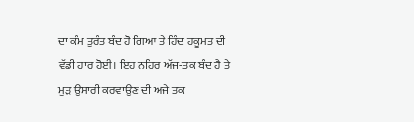ਦਾ ਕੰਮ ਤੁਰੰਤ ਬੰਦ ਹੋ ਗਿਆ ਤੇ ਹਿੰਦ ਹਕੂਮਤ ਦੀ ਵੱਡੀ ਹਾਰ ਹੋਈ। ਇਹ ਨਹਿਰ ਅੱਜ-ਤਕ ਬੰਦ ਹੈ ਤੇ ਮੁੜ ਉਸਾਰੀ ਕਰਵਾਉਣ ਦੀ ਅਜੇ ਤਕ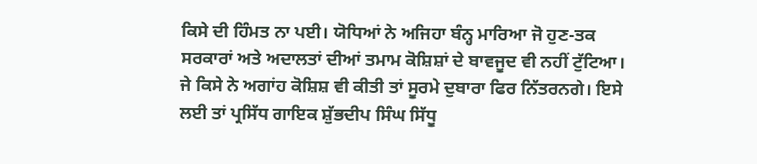ਕਿਸੇ ਦੀ ਹਿੰਮਤ ਨਾ ਪਈ। ਯੋਧਿਆਂ ਨੇ ਅਜਿਹਾ ਬੰਨ੍ਹ ਮਾਰਿਆ ਜੋ ਹੁਣ-ਤਕ ਸਰਕਾਰਾਂ ਅਤੇ ਅਦਾਲਤਾਂ ਦੀਆਂ ਤਮਾਮ ਕੋਸ਼ਿਸ਼ਾਂ ਦੇ ਬਾਵਜੂਦ ਵੀ ਨਹੀਂ ਟੁੱਟਿਆ। ਜੇ ਕਿਸੇ ਨੇ ਅਗਾਂਹ ਕੋਸ਼ਿਸ਼ ਵੀ ਕੀਤੀ ਤਾਂ ਸੂਰਮੇ ਦੁਬਾਰਾ ਫਿਰ ਨਿੱਤਰਨਗੇ। ਇਸੇ ਲਈ ਤਾਂ ਪ੍ਰਸਿੱਧ ਗਾਇਕ ਸ਼ੁੱਭਦੀਪ ਸਿੰਘ ਸਿੱਧੂ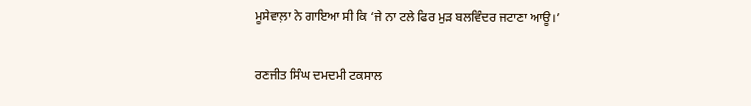ਮੂਸੇਵਾਲ਼ਾ ਨੇ ਗਾਇਆ ਸੀ ਕਿ ‘ਜੇ ਨਾ ਟਲੇ ਫਿਰ ਮੁੜ ਬਲਵਿੰਦਰ ਜਟਾਣਾ ਆਊ।’

ਰਣਜੀਤ ਸਿੰਘ ਦਮਦਮੀ ਟਕਸਾਲ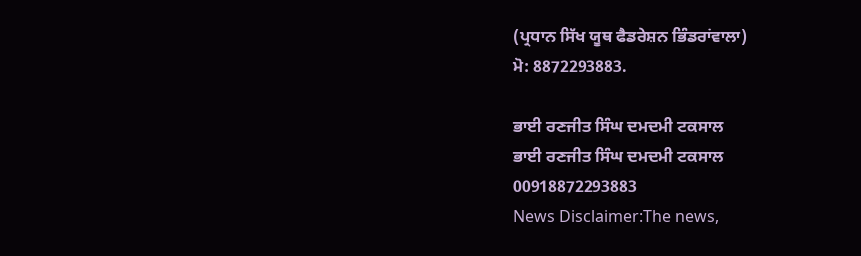(ਪ੍ਰਧਾਨ ਸਿੱਖ ਯੂਥ ਫੈਡਰੇਸ਼ਨ ਭਿੰਡਰਾਂਵਾਲਾ)
ਮੋ: 8872293883.

ਭਾਈ ਰਣਜੀਤ ਸਿੰਘ ਦਮਦਮੀ ਟਕਸਾਲ
ਭਾਈ ਰਣਜੀਤ ਸਿੰਘ ਦਮਦਮੀ ਟਕਸਾਲ
00918872293883
News Disclaimer:The news,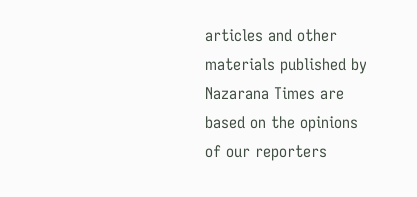articles and other materials published by Nazarana Times are based on the opinions of our reporters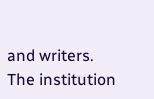and writers. The institution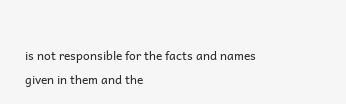is not responsible for the facts and names given in them and the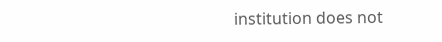institution does not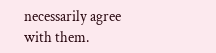necessarily agree with them.